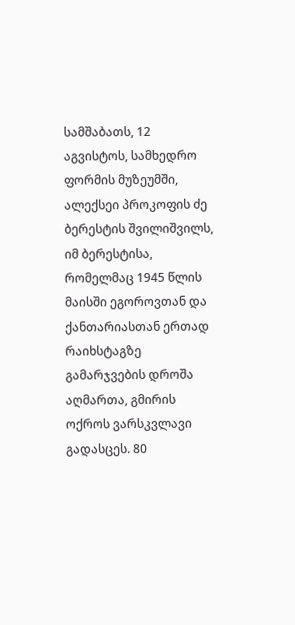სამშაბათს, 12 აგვისტოს, სამხედრო ფორმის მუზეუმში, ალექსეი პროკოფის ძე ბერესტის შვილიშვილს, იმ ბერესტისა, რომელმაც 1945 წლის მაისში ეგოროვთან და ქანთარიასთან ერთად რაიხსტაგზე გამარჯვების დროშა აღმართა, გმირის ოქროს ვარსკვლავი გადასცეს. 80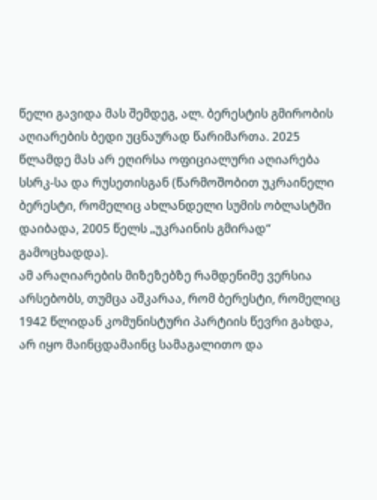წელი გავიდა მას შემდეგ, ალ. ბერესტის გმირობის აღიარების ბედი უცნაურად წარიმართა. 2025 წლამდე მას არ ეღირსა ოფიციალური აღიარება სსრკ-სა და რუსეთისგან (წარმოშობით უკრაინელი ბერესტი, რომელიც ახლანდელი სუმის ობლასტში დაიბადა, 2005 წელს „უკრაინის გმირად“ გამოცხადდა).
ამ არაღიარების მიზეზებზე რამდენიმე ვერსია არსებობს, თუმცა აშკარაა, რომ ბერესტი, რომელიც 1942 წლიდან კომუნისტური პარტიის წევრი გახდა, არ იყო მაინცდამაინც სამაგალითო და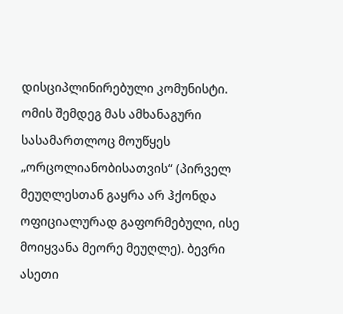დისციპლინირებული კომუნისტი. ომის შემდეგ მას ამხანაგური სასამართლოც მოუწყეს „ორცოლიანობისათვის“ (პირველ მეუღლესთან გაყრა არ ჰქონდა ოფიციალურად გაფორმებული, ისე მოიყვანა მეორე მეუღლე). ბევრი ასეთი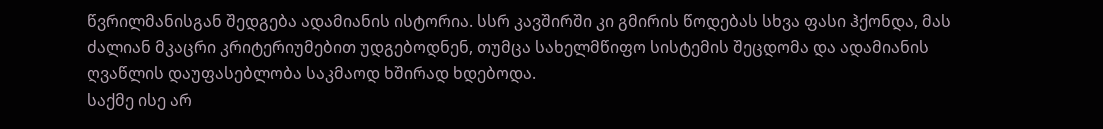წვრილმანისგან შედგება ადამიანის ისტორია. სსრ კავშირში კი გმირის წოდებას სხვა ფასი ჰქონდა, მას ძალიან მკაცრი კრიტერიუმებით უდგებოდნენ, თუმცა სახელმწიფო სისტემის შეცდომა და ადამიანის ღვაწლის დაუფასებლობა საკმაოდ ხშირად ხდებოდა.
საქმე ისე არ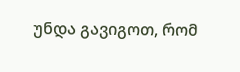უნდა გავიგოთ, რომ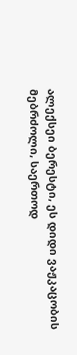ალექსეი ბერესტი, ეს დიდი ვაჟკაცობის მებრძოლი, საერთოდ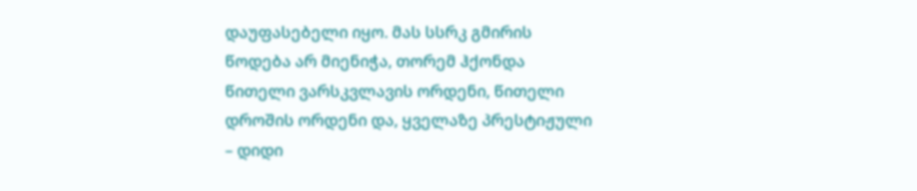დაუფასებელი იყო. მას სსრკ გმირის წოდება არ მიენიჭა, თორემ ჰქონდა წითელი ვარსკვლავის ორდენი, წითელი დროშის ორდენი და, ყველაზე პრესტიჟული – დიდი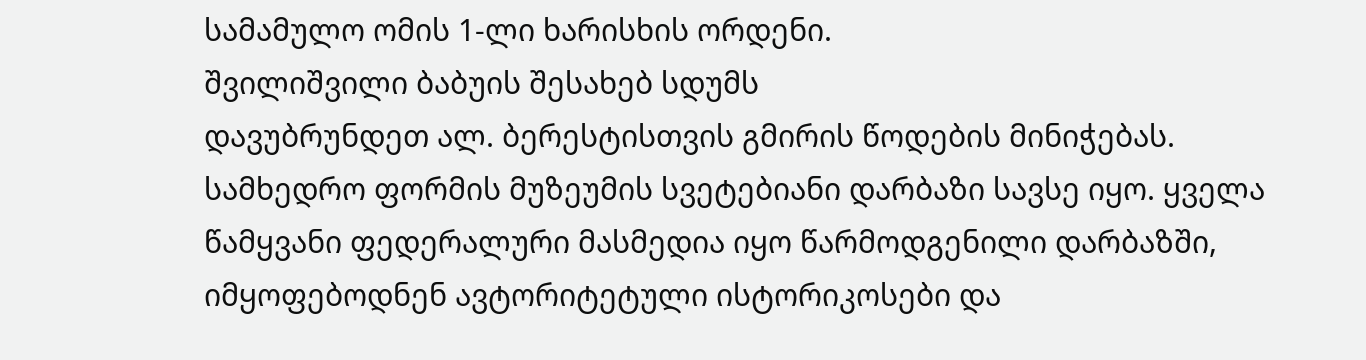სამამულო ომის 1-ლი ხარისხის ორდენი.
შვილიშვილი ბაბუის შესახებ სდუმს
დავუბრუნდეთ ალ. ბერესტისთვის გმირის წოდების მინიჭებას. სამხედრო ფორმის მუზეუმის სვეტებიანი დარბაზი სავსე იყო. ყველა წამყვანი ფედერალური მასმედია იყო წარმოდგენილი დარბაზში, იმყოფებოდნენ ავტორიტეტული ისტორიკოსები და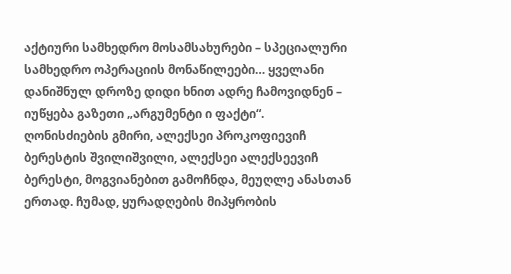აქტიური სამხედრო მოსამსახურები – სპეციალური სამხედრო ოპერაციის მონაწილეები… ყველანი დანიშნულ დროზე დიდი ხნით ადრე ჩამოვიდნენ – იუწყება გაზეთი „არგუმენტი ი ფაქტი“.
ღონისძიების გმირი, ალექსეი პროკოფიევიჩ ბერესტის შვილიშვილი, ალექსეი ალექსეევიჩ ბერესტი, მოგვიანებით გამოჩნდა, მეუღლე ანასთან ერთად. ჩუმად, ყურადღების მიპყრობის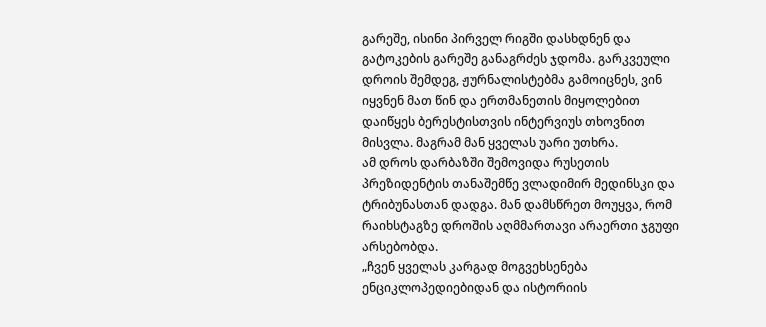გარეშე, ისინი პირველ რიგში დასხდნენ და გატოკების გარეშე განაგრძეს ჯდომა. გარკვეული დროის შემდეგ, ჟურნალისტებმა გამოიცნეს, ვინ იყვნენ მათ წინ და ერთმანეთის მიყოლებით დაიწყეს ბერესტისთვის ინტერვიუს თხოვნით მისვლა. მაგრამ მან ყველას უარი უთხრა.
ამ დროს დარბაზში შემოვიდა რუსეთის პრეზიდენტის თანაშემწე ვლადიმირ მედინსკი და ტრიბუნასთან დადგა. მან დამსწრეთ მოუყვა, რომ რაიხსტაგზე დროშის აღმმართავი არაერთი ჯგუფი არსებობდა.
„ჩვენ ყველას კარგად მოგვეხსენება ენციკლოპედიებიდან და ისტორიის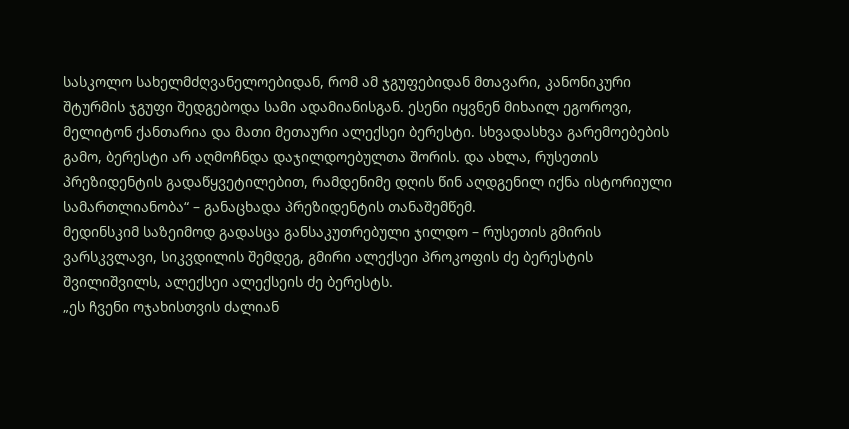სასკოლო სახელმძღვანელოებიდან, რომ ამ ჯგუფებიდან მთავარი, კანონიკური შტურმის ჯგუფი შედგებოდა სამი ადამიანისგან. ესენი იყვნენ მიხაილ ეგოროვი, მელიტონ ქანთარია და მათი მეთაური ალექსეი ბერესტი. სხვადასხვა გარემოებების გამო, ბერესტი არ აღმოჩნდა დაჯილდოებულთა შორის. და ახლა, რუსეთის პრეზიდენტის გადაწყვეტილებით, რამდენიმე დღის წინ აღდგენილ იქნა ისტორიული სამართლიანობა“ – განაცხადა პრეზიდენტის თანაშემწემ.
მედინსკიმ საზეიმოდ გადასცა განსაკუთრებული ჯილდო – რუსეთის გმირის ვარსკვლავი, სიკვდილის შემდეგ, გმირი ალექსეი პროკოფის ძე ბერესტის შვილიშვილს, ალექსეი ალექსეის ძე ბერესტს.
„ეს ჩვენი ოჯახისთვის ძალიან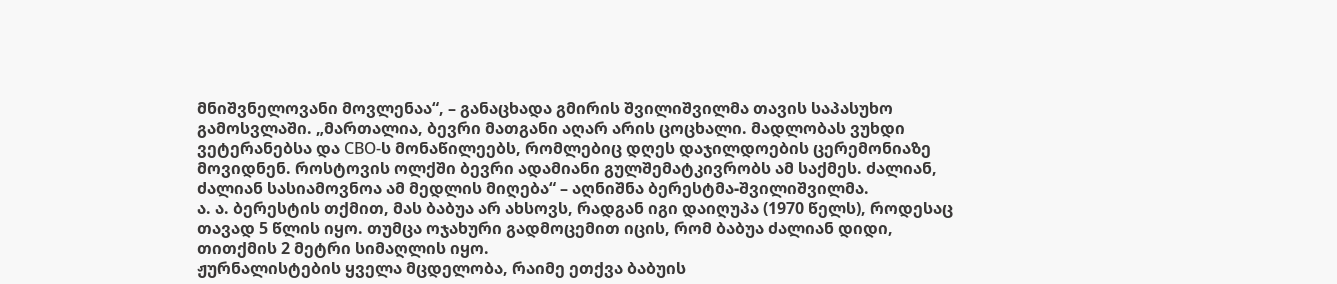მნიშვნელოვანი მოვლენაა“, – განაცხადა გმირის შვილიშვილმა თავის საპასუხო გამოსვლაში. „მართალია, ბევრი მათგანი აღარ არის ცოცხალი. მადლობას ვუხდი ვეტერანებსა და СВО-ს მონაწილეებს, რომლებიც დღეს დაჯილდოების ცერემონიაზე მოვიდნენ. როსტოვის ოლქში ბევრი ადამიანი გულშემატკივრობს ამ საქმეს. ძალიან, ძალიან სასიამოვნოა ამ მედლის მიღება“ – აღნიშნა ბერესტმა-შვილიშვილმა.
ა. ა. ბერესტის თქმით, მას ბაბუა არ ახსოვს, რადგან იგი დაიღუპა (1970 წელს), როდესაც თავად 5 წლის იყო. თუმცა ოჯახური გადმოცემით იცის, რომ ბაბუა ძალიან დიდი, თითქმის 2 მეტრი სიმაღლის იყო.
ჟურნალისტების ყველა მცდელობა, რაიმე ეთქვა ბაბუის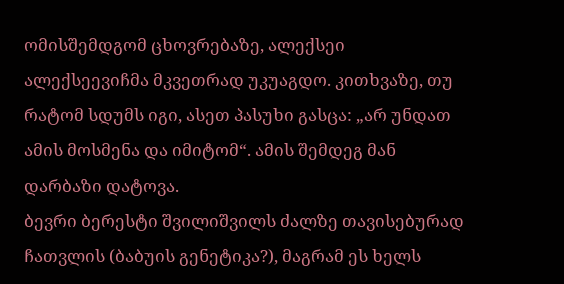ომისშემდგომ ცხოვრებაზე, ალექსეი ალექსეევიჩმა მკვეთრად უკუაგდო. კითხვაზე, თუ რატომ სდუმს იგი, ასეთ პასუხი გასცა: „არ უნდათ ამის მოსმენა და იმიტომ“. ამის შემდეგ მან დარბაზი დატოვა.
ბევრი ბერესტი შვილიშვილს ძალზე თავისებურად ჩათვლის (ბაბუის გენეტიკა?), მაგრამ ეს ხელს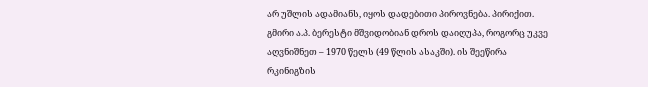არ უშლის ადამიანს, იყოს დადებითი პიროვნება. პირიქით.
გმირი ა.პ. ბერესტი მშვიდობიან დროს დაიღუპა, როგორც უკვე აღვნიშნეთ – 1970 წელს (49 წლის ასაკში). ის შეეწირა რკინიგზის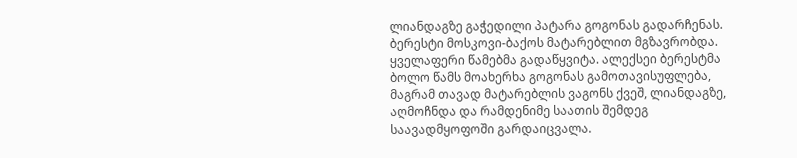ლიანდაგზე გაჭედილი პატარა გოგონას გადარჩენას. ბერესტი მოსკოვი-ბაქოს მატარებლით მგზავრობდა. ყველაფერი წამებმა გადაწყვიტა. ალექსეი ბერესტმა ბოლო წამს მოახერხა გოგონას გამოთავისუფლება, მაგრამ თავად მატარებლის ვაგონს ქვეშ, ლიანდაგზე, აღმოჩნდა და რამდენიმე საათის შემდეგ საავადმყოფოში გარდაიცვალა.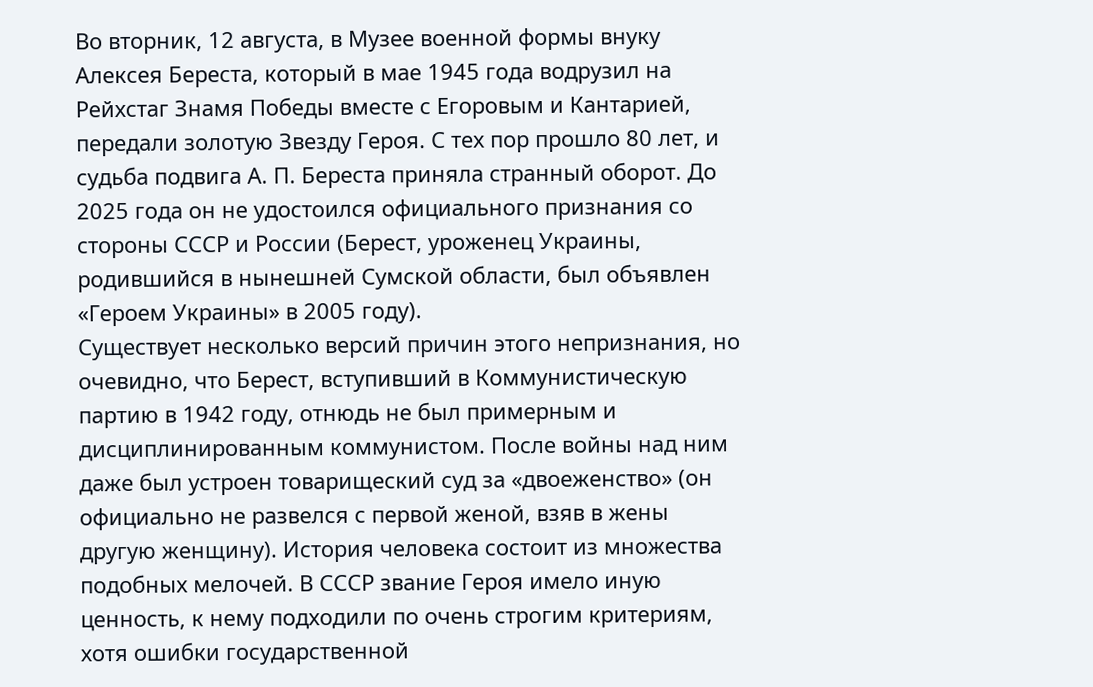Во вторник, 12 августа, в Музее военной формы внуку Алексея Береста, который в мае 1945 года водрузил на Рейхстаг Знамя Победы вместе с Егоровым и Кантарией, передали золотую Звезду Героя. С тех пор прошло 80 лет, и судьба подвига А. П. Береста приняла странный оборот. До 2025 года он не удостоился официального признания со стороны СССР и России (Берест, уроженец Украины, родившийся в нынешней Сумской области, был объявлен «Героем Украины» в 2005 году).
Существует несколько версий причин этого непризнания, но очевидно, что Берест, вступивший в Коммунистическую партию в 1942 году, отнюдь не был примерным и дисциплинированным коммунистом. После войны над ним даже был устроен товарищеский суд за «двоеженство» (он официально не развелся с первой женой, взяв в жены другую женщину). История человека состоит из множества подобных мелочей. В СССР звание Героя имело иную ценность, к нему подходили по очень строгим критериям, хотя ошибки государственной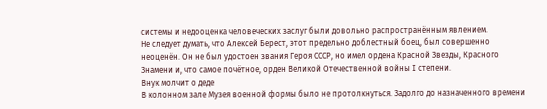системы и недооценка человеческих заслуг были довольно распространённым явлением.
Не следует думать, что Алексей Берест, этот предельно доблестный боец, был совершенно неоценён. Он не был удостоен звания Героя СССР, но имел ордена Красной Звезды, Красного Знамени и, что самое почётное, орден Великой Отечественной войны I степени.
Внук молчит о деде
В колонном зале Музея военной формы было не протолкнуться. Задолго до назначенного времени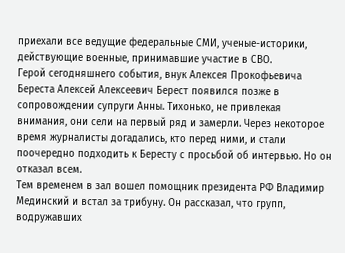приехали все ведущие федеральные СМИ, ученые-историки, действующие военные, принимавшие участие в СВО.
Герой сегодняшнего события, внук Алексея Прокофьевича Береста Алексей Алексеевич Берест появился позже в сопровождении супруги Анны. Тихонько, не привлекая внимания, они сели на первый ряд и замерли. Через некоторое время журналисты догадались, кто перед ними, и стали поочередно подходить к Бересту с просьбой об интервью. Но он отказал всем.
Тем временем в зал вошел помощник президента РФ Владимир Мединский и встал за трибуну. Он рассказал, что групп, водружавших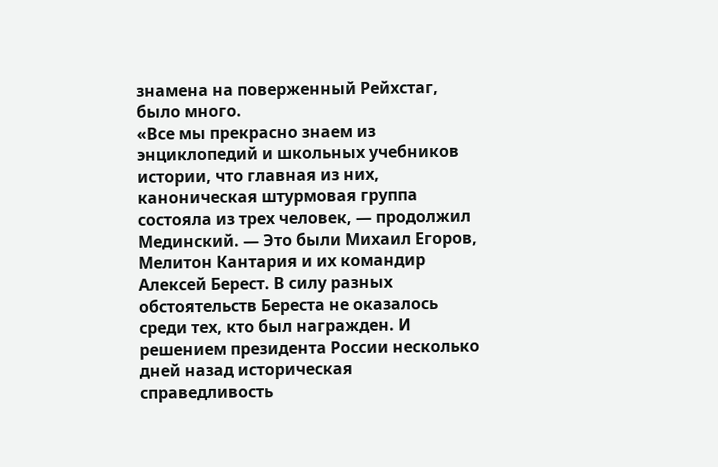знамена на поверженный Рейхстаг, было много.
«Все мы прекрасно знаем из энциклопедий и школьных учебников истории, что главная из них, каноническая штурмовая группа состояла из трех человек, — продолжил Мединский. — Это были Михаил Егоров, Мелитон Кантария и их командир Алексей Берест. В силу разных обстоятельств Береста не оказалось среди тех, кто был награжден. И решением президента России несколько дней назад историческая справедливость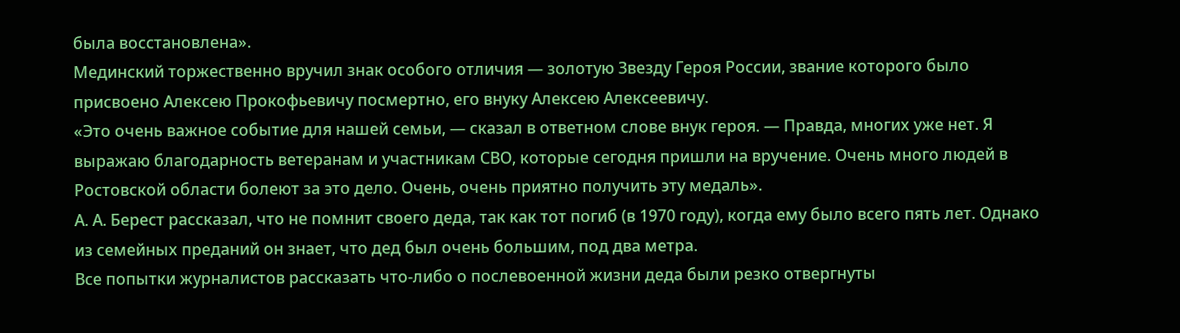была восстановлена».
Мединский торжественно вручил знак особого отличия — золотую Звезду Героя России, звание которого было присвоено Алексею Прокофьевичу посмертно, его внуку Алексею Алексеевичу.
«Это очень важное событие для нашей семьи, — сказал в ответном слове внук героя. — Правда, многих уже нет. Я выражаю благодарность ветеранам и участникам СВО, которые сегодня пришли на вручение. Очень много людей в Ростовской области болеют за это дело. Очень, очень приятно получить эту медаль».
А. А. Берест рассказал, что не помнит своего деда, так как тот погиб (в 1970 году), когда ему было всего пять лет. Однако из семейных преданий он знает, что дед был очень большим, под два метра.
Все попытки журналистов рассказать что-либо о послевоенной жизни деда были резко отвергнуты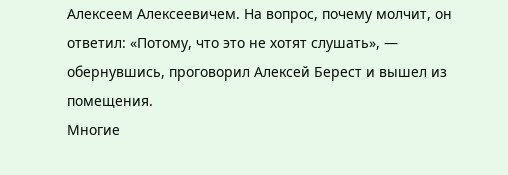Алексеем Алексеевичем. На вопрос, почему молчит, он ответил: «Потому, что это не хотят слушать», — обернувшись, проговорил Алексей Берест и вышел из помещения.
Многие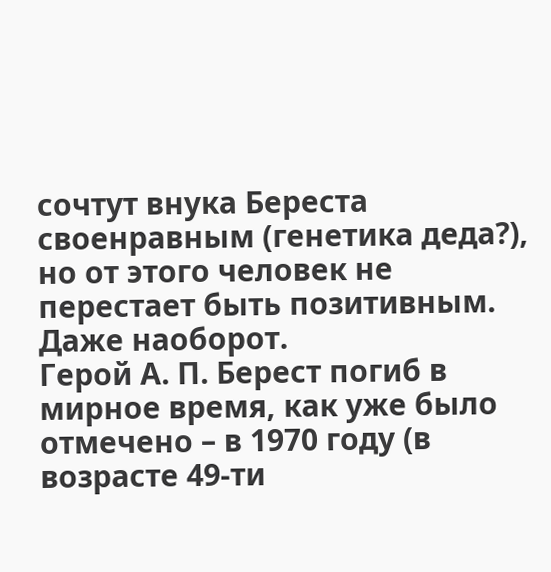сочтут внука Береста своенравным (генетика деда?), но от этого человек не перестает быть позитивным. Даже наоборот.
Герой А. П. Берест погиб в мирное время, как уже было отмечено – в 1970 году (в возрасте 49-ти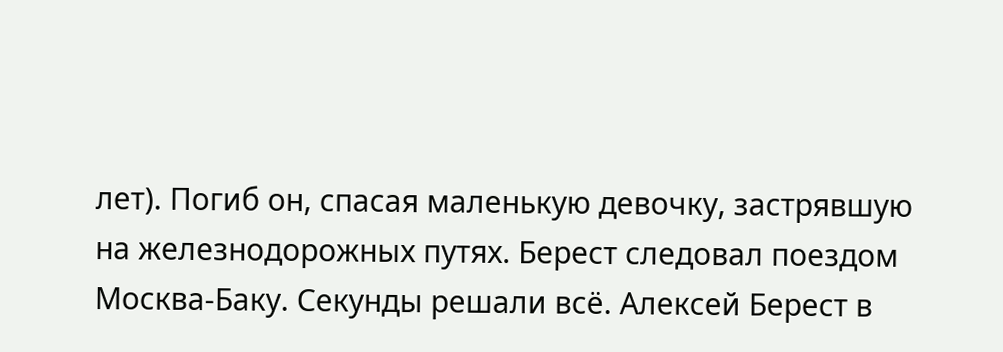лет). Погиб он, спасая маленькую девочку, застрявшую на железнодорожных путях. Берест следовал поездом Москва-Баку. Секунды решали всё. Алексей Берест в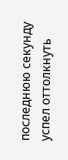последнюю секунду успел оттолкнуть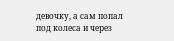девочку, а сам попал под колеса и через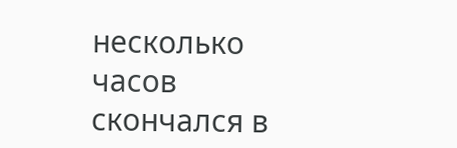несколько часов скончался в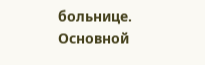больнице.
Основной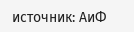источник: АиФ